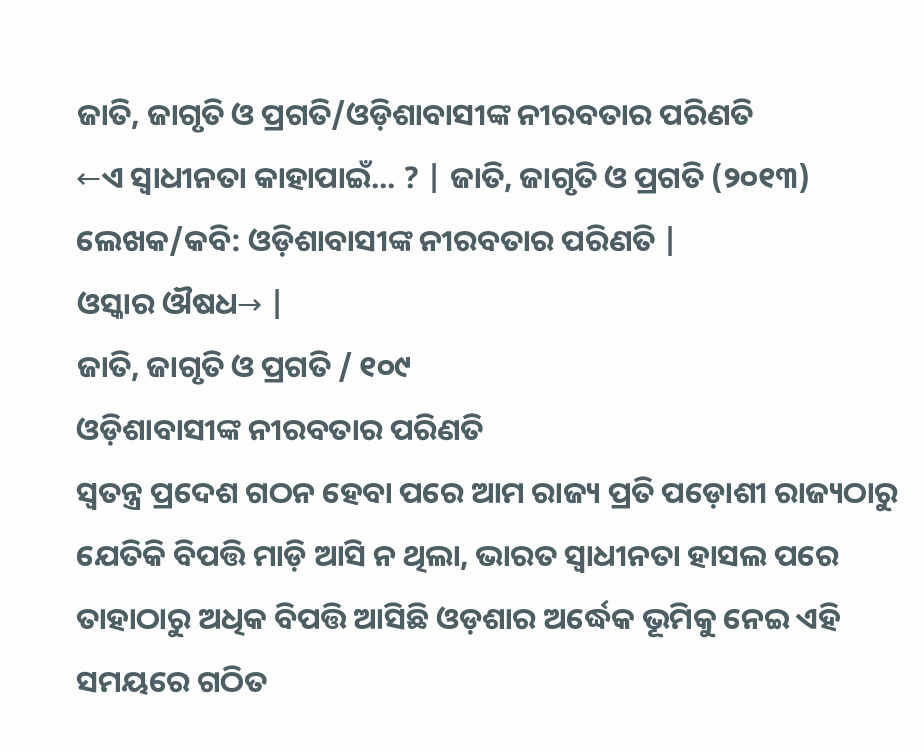ଜାତି, ଜାଗୃତି ଓ ପ୍ରଗତି/ଓଡ଼ିଶାବାସୀଙ୍କ ନୀରବତାର ପରିଣତି
←ଏ ସ୍ୱାଧୀନତା କାହାପାଇଁ... ? | ଜାତି, ଜାଗୃତି ଓ ପ୍ରଗତି (୨୦୧୩) ଲେଖକ/କବି: ଓଡ଼ିଶାବାସୀଙ୍କ ନୀରବତାର ପରିଣତି |
ଓସ୍କାର ଔଷଧ→ |
ଜାତି, ଜାଗୃତି ଓ ପ୍ରଗତି / ୧୦୯
ଓଡ଼ିଶାବାସୀଙ୍କ ନୀରବତାର ପରିଣତି
ସ୍ୱତନ୍ତ୍ର ପ୍ରଦେଶ ଗଠନ ହେବା ପରେ ଆମ ରାଜ୍ୟ ପ୍ରତି ପଡ଼ୋଶୀ ରାଜ୍ୟଠାରୁ ଯେତିକି ବିପତ୍ତି ମାଡ଼ି ଆସି ନ ଥିଲା, ଭାରତ ସ୍ୱାଧୀନତା ହାସଲ ପରେ ତାହାଠାରୁ ଅଧିକ ବିପତ୍ତି ଆସିଛି ଓଡ଼ଶାର ଅର୍ଦ୍ଧେକ ଭୂମିକୁ ନେଇ ଏହି ସମୟରେ ଗଠିତ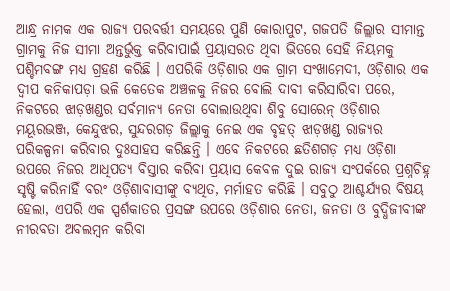ଆନ୍ଧ୍ର ନାମକ ଏକ ରାଜ୍ୟ ପରବର୍ତ୍ତୀ ସମୟରେ ପୁଣି କୋରାପୁଟ, ଗଜପତି ଜିଲ୍ଲାର ସୀମାନ୍ତ ଗ୍ରାମକୁ ନିଜ ସୀମା ଅନ୍ତର୍ଭୁକ୍ତ କରିବାପାଇଁ ପ୍ରୟାସରତ ଥିବା ଭିତରେ ସେହି ନିୟମକୁ ପଶ୍ଚିମବଙ୍ଗ ମଧ୍ୟ ଗ୍ରହଣ କରିଛି । ଏପରିକି ଓଡ଼ିଶାର ଏକ ଗ୍ରାମ ସଂଖାମେଦୀ, ଓଡ଼ିଶାର ଏକ ଦ୍ୱୀପ କନିକାପଡ଼ା ଭଳି କେତେକ ଅଞ୍ଚଳକୁ ନିଜର ବୋଲି ଦାବୀ କରିସାରିବା ପରେ, ନିକଟରେ ଝାଡ଼ଖଣ୍ଡର ସର୍ବମାନ୍ୟ ନେତା ବୋଲାଉଥିବା ଶିବୁ ସୋରେନ୍ ଓଡ଼ିଶାର ମୟୂରଭଞ୍ଜ, କେନ୍ଦୁଝର, ସୁନ୍ଦରଗଡ଼ ଜିଲ୍ଲାକୁ ନେଇ ଏକ ବୃହତ୍ ଝାଡ଼ଖଣ୍ଡ ରାଜ୍ୟର ପରିକଳ୍ପନା କରିବାର ଦୁଃସାହସ କରିଛନ୍ତି । ଏବେ ନିକଟରେ ଛତିଶଗଡ଼ ମଧ୍ୟ ଓଡ଼ିଶା ଉପରେ ନିଜର ଆଧିପତ୍ୟ ବିସ୍ତାର କରିବା ପ୍ରୟାସ କେବଳ ଦୁଇ ରାଜ୍ୟ ସଂପର୍କରେ ପ୍ରଶ୍ନଚିହ୍ନ ସୃଷ୍ଟି କରିନାହିଁ ବରଂ ଓଡ଼ିଶାବାସୀଙ୍କୁ ବ୍ୟଥିତ, ମର୍ମାହତ କରିଛି । ସବୁଠୁ ଆଶ୍ଚର୍ଯ୍ୟର ବିଷୟ ହେଲା, ଏପରି ଏକ ସ୍ପର୍ଶକାତର ପ୍ରସଙ୍ଗ ଉପରେ ଓଡ଼ିଶାର ନେତା, ଜନତା ଓ ବୁଦ୍ଧିଜୀବୀଙ୍କ ନୀରବତା ଅବଲମ୍ବନ କରିବା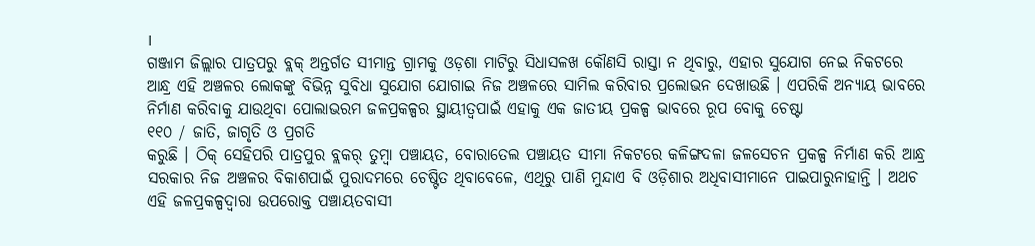।
ଗଞ୍ଜାମ ଜିଲ୍ଲାର ପାତ୍ରପରୁ ବ୍ଲକ୍ ଅନ୍ତର୍ଗତ ସୀମାନ୍ତ ଗ୍ରାମକୁ ଓଡ଼ଶା ମାଟିରୁ ସିଧାସଳଖ କୌଣସି ରାସ୍ତା ନ ଥିବାରୁ, ଏହାର ସୁଯୋଗ ନେଇ ନିକଟରେ ଆନ୍ଧ୍ର ଏହି ଅଞ୍ଚଳର ଲୋକଙ୍କୁ ବିଭିନ୍ନ ସୁବିଧା ସୁଯୋଗ ଯୋଗାଇ ନିଜ ଅଞ୍ଚଳରେ ସାମିଲ କରିବାର ପ୍ରଲୋଭନ ଦେଖାଉଛି । ଏପରିକି ଅନ୍ୟାୟ ଭାବରେ ନିର୍ମାଣ କରିବାକୁ ଯାଉଥିବା ପୋଲାଭରମ ଜଳପ୍ରକଳ୍ପର ସ୍ଥାୟୀତ୍ୱପାଇଁ ଏହାକୁ ଏକ ଜାତୀୟ ପ୍ରକଳ୍ପ ଭାବରେ ରୂପ ବୋକୁ ଚେଷ୍ଟା
୧୧୦ / ଜାତି, ଜାଗୃତି ଓ ପ୍ରଗତି
କରୁଛି । ଠିକ୍ ସେହିପରି ପାତ୍ରପୁର ବ୍ଲକର୍ ତୁମ୍ବା ପଞ୍ଚାୟତ, ବୋରାତେଲ ପଞ୍ଚାୟତ ସୀମା ନିକଟରେ କଳିଙ୍ଗଦଳା ଜଳସେଚନ ପ୍ରକଳ୍ପ ନିର୍ମାଣ କରି ଆନ୍ଧ୍ର ସରକାର ନିଜ ଅଞ୍ଚଳର ବିକାଶପାଇଁ ପୁରାଦମରେ ଚେଷ୍ଟିତ ଥିବାବେଳେ, ଏଥିରୁ ପାଣି ମୁନ୍ଦାଏ ବି ଓଡ଼ିଶାର ଅଧିବାସୀମାନେ ପାଇପାରୁନାହାନ୍ତି । ଅଥଚ ଏହି ଜଳପ୍ରକଳ୍ପଦ୍ୱାରା ଉପରୋକ୍ତ ପଞ୍ଚାୟତବାସୀ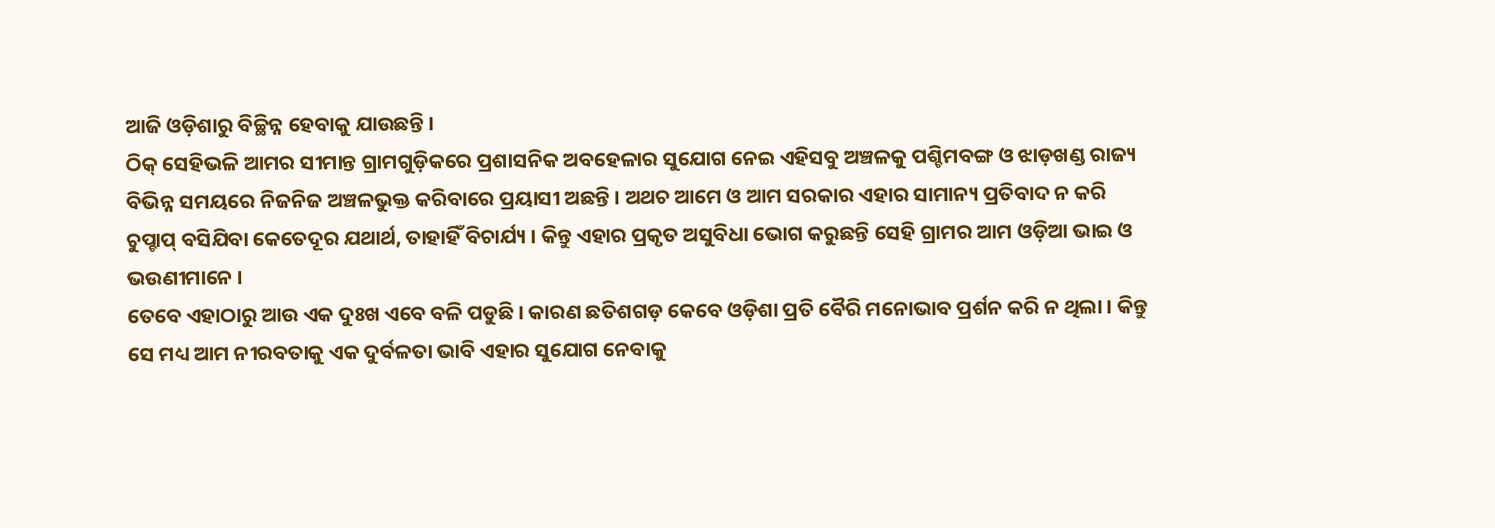ଆଜି ଓଡ଼ିଶାରୁ ବିଚ୍ଛିନ୍ନ ହେବାକୁ ଯାଉଛନ୍ତି ।
ଠିକ୍ ସେହିଭଳି ଆମର ସୀମାନ୍ତ ଗ୍ରାମଗୁଡ଼ିକରେ ପ୍ରଶାସନିକ ଅବହେଳାର ସୁଯୋଗ ନେଇ ଏହିସବୁ ଅଞ୍ଚଳକୁ ପଶ୍ଚିମବଙ୍ଗ ଓ ଝାଡ଼ଖଣ୍ଡ ରାଜ୍ୟ ବିଭିନ୍ନ ସମୟରେ ନିଜନିଜ ଅଞ୍ଚଳଭୁକ୍ତ କରିବାରେ ପ୍ରୟାସୀ ଅଛନ୍ତି । ଅଥଚ ଆମେ ଓ ଆମ ସରକାର ଏହାର ସାମାନ୍ୟ ପ୍ରତିବାଦ ନ କରି ଚୁପ୍ଚାପ୍ ବସିଯିବା କେତେଦୂର ଯଥାର୍ଥ, ତାହାହିଁ ବିଚାର୍ଯ୍ୟ । କିନ୍ତୁ ଏହାର ପ୍ରକୃତ ଅସୁବିଧା ଭୋଗ କରୁଛନ୍ତି ସେହି ଗ୍ରାମର ଆମ ଓଡ଼ିଆ ଭାଇ ଓ ଭଉଣୀମାନେ ।
ତେବେ ଏହାଠାରୁ ଆଉ ଏକ ଦୁଃଖ ଏବେ ବଳି ପଡୁଛି । କାରଣ ଛତିଶଗଡ଼ କେବେ ଓଡ଼ିଶା ପ୍ରତି ବୈରି ମନୋଭାବ ପ୍ରର୍ଶନ କରି ନ ଥିଲା । କିନ୍ତୁ ସେ ମଧ୍ୟ ଆମ ନୀରବତାକୁ ଏକ ଦୁର୍ବଳତା ଭାବି ଏହାର ସୁଯୋଗ ନେବାକୁ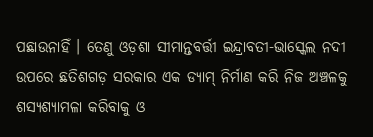ପଛାଉନାହିଁ । ତେଣୁ ଓଡ଼ଶା ସୀମାନ୍ତବର୍ତ୍ତୀ ଇନ୍ଦ୍ରାବତୀ-ଭାସ୍କେଲ ନଦୀ ଉପରେ ଛତିଶଗଡ଼ ସରକାର ଏକ ଡ୍ୟାମ୍ ନିର୍ମାଣ କରି ନିଜ ଅଞ୍ଚଳକୁ ଶସ୍ୟଶ୍ୟାମଳା କରିବାକୁ ଓ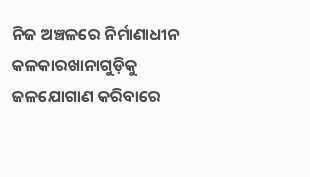ନିଜ ଅଞ୍ଚଳରେ ନିର୍ମାଣାଧୀନ କଳକାରଖାନାଗୁଡ଼ିକୁ ଜଳଯୋଗାଣ କରିବାରେ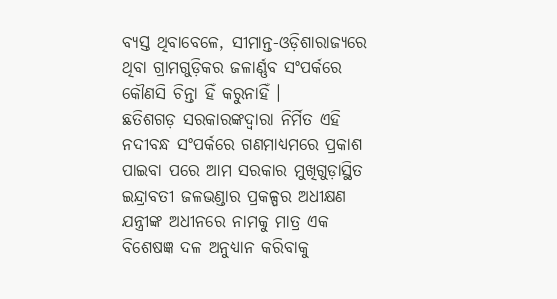ବ୍ୟସ୍ତ ଥିବାବେଳେ, ସୀମାନ୍ତ-ଓଡ଼ିଶାରାଜ୍ୟରେ ଥିବା ଗ୍ରାମଗୁଡ଼ିକର ଜଳାର୍ଣ୍ଣବ ସଂପର୍କରେ କୌଣସି ଚିନ୍ତା ହିଁ କରୁନାହିଁ ।
ଛତିଶଗଡ଼ ସରକାରଙ୍କଦ୍ୱାରା ନିର୍ମିତ ଏହି ନଦୀବନ୍ଧ ସଂପର୍କରେ ଗଣମାଧ୍ୟମରେ ପ୍ରକାଶ ପାଇବା ପରେ ଆମ ସରକାର ମୁଖିଗୁଡ଼ାସ୍ଥିତ ଇନ୍ଦ୍ରାବତୀ ଜଳଭଣ୍ଡାର ପ୍ରକଳ୍ପର ଅଧୀକ୍ଷଣ ଯନ୍ତ୍ରୀଙ୍କ ଅଧୀନରେ ନାମକୁ ମାତ୍ର ଏକ ବିଶେଷଜ୍ଞ ଦଳ ଅନୁଧ୍ୟାନ କରିବାକୁ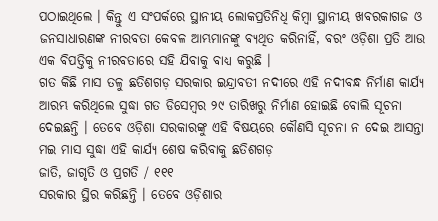ପଠାଇଥିଲେ । କିନ୍ତୁ ଏ ସଂପର୍କରେ ସ୍ଥାନୀୟ ଲୋକପ୍ରତିନିଧି କିମ୍ବା ସ୍ଥାନୀୟ ଖବରକାଗଜ ଓ ଜନସାଧାରଣଙ୍କ ନୀରବତା କେବଳ ଆମ୍ଭମାନଙ୍କୁ ବ୍ୟଥିତ କରିନାହିଁ, ବରଂ ଓଡ଼ିଶା ପ୍ରତି ଆଉ ଏକ ବିପତ୍ତିକୁ ନୀରବତାରେ ସହି ଯିବାକୁ ବାଧ୍ୟ କରୁଛି ।
ଗତ କିଛି ମାସ ତଳୁ ଛତିଶଗଡ଼ ସରକାର ଇନ୍ଦ୍ରାବତୀ ନଦୀରେ ଏହି ନଦୀବନ୍ଧ ନିର୍ମାଣ କାର୍ଯ୍ୟ ଆରମ୍ଭ କରିଥିଲେ ସୁଦ୍ଧା ଗତ ଡିସେମ୍ବର ୨୯ ତାରିଖରୁ ନିର୍ମାଣ ହୋଇଛି ବୋଲି ସୂଚନା ଦେଇଛନ୍ତି । ତେବେ ଓଡ଼ିଶା ସରକାରଙ୍କୁ ଏହି ବିଷୟରେ କୌଣସି ସୂଚନା ନ ଦେଇ ଆସନ୍ତା ମଇ ମାସ ସୁଦ୍ଧା ଏହି କାର୍ଯ୍ୟ ଶେଷ କରିବାକୁ ଛତିଶଗଡ଼
ଜାତି, ଜାଗୃତି ଓ ପ୍ରଗତି / ୧୧୧
ସରକାର ସ୍ଥିର କରିଛନ୍ତି । ତେବେ ଓଡ଼ିଶାର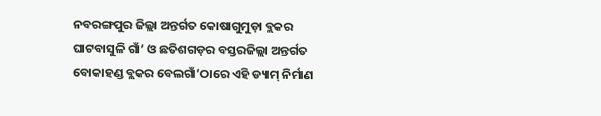ନବରଙ୍ଗପୁର ଜିଲ୍ଲା ଅନ୍ତର୍ଗତ କୋଷାଗୁମୁଡ଼ା ବ୍ଲକର ଘାଟବାସୁଳି ଗାଁ’ ଓ ଛତିଶଗଡ଼ର ବସ୍ତରଜିଲ୍ଲା ଅନ୍ତର୍ଗତ ବୋକାହଣ୍ଡ ବ୍ଲକର ବେଲଗାଁ’ଠାରେ ଏହି ଡ୍ୟାମ୍ ନିର୍ମାଣ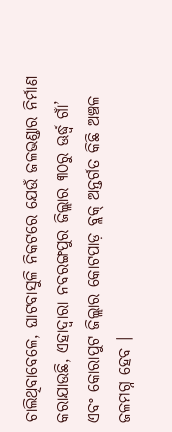ଚାଲିଥିବାବେଳେ, ଘାଟବାସୁଳି ନିକଟରେ ଯେଉଁ ଜଳଭଣ୍ଡାର ନିର୍ମାଣ କରାଯାଉଛି, ଏହାଦ୍ୱାରା ନବରଙ୍ଗପୁର ଜିଲ୍ଲାର ୩୦ରୁ ଊର୍ଦ୍ଧ୍ୱ ଗାଁ’ ଏବଂ କୋରାପୁଟ ଜିଲ୍ଲାର କୋଟପାଡ଼ ବ୍ଲକ୍ ଅନ୍ତର୍ଗତ କିଛି ଅଞ୍ଚଳ ଜଳମଗ୍ନ ହେବ ।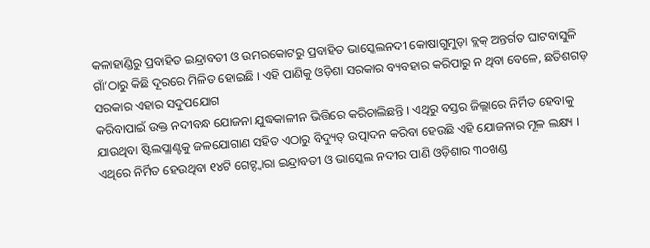କଳାହାଣ୍ଡିରୁ ପ୍ରବାହିତ ଇନ୍ଦ୍ରାବତୀ ଓ ଉମରକୋଟରୁ ପ୍ରବାହିତ ଭାସ୍କେଲନଦୀ କୋଷାଗୁମୁଡ଼ା ବ୍ଲକ୍ ଅନ୍ତର୍ଗତ ଘାଟବାସୁଳି ଗାଁ’ଠାରୁ କିଛି ଦୂରରେ ମିଳିତ ହୋଇଛି । ଏହି ପାଣିକୁ ଓଡ଼ିଶା ସରକାର ବ୍ୟବହାର କରିପାରୁ ନ ଥିବା ବେଳେ, ଛତିଶଗଡ଼ ସରକାର ଏହାର ସଦୁପଯୋଗ
କରିବାପାଇଁ ଉକ୍ତ ନଦୀବନ୍ଧ ଯୋଜନା ଯୁଦ୍ଧକାଳୀନ ଭିତ୍ତିରେ କରିଚାଲିଛନ୍ତି । ଏଥିରୁ ବସ୍ତର ଜିଲ୍ଲାରେ ନିର୍ମିତ ହେବାକୁ ଯାଉଥିବା ଷ୍ଟିଲପ୍ଲାଣ୍ଟକୁ ଜଳଯୋଗାଣ ସହିତ ଏଠାରୁ ବିଦ୍ୟୁତ୍ ଉତ୍ପାଦନ କରିବା ହେଉଛି ଏହି ଯୋଜନାର ମୂଳ ଲକ୍ଷ୍ୟ । ଏଥିରେ ନିର୍ମିତ ହେଉଥିବା ୧୪ଟି ଗେଟ୍ଦ୍ୱାରା ଇନ୍ଦ୍ରାବତୀ ଓ ଭାସ୍କେଲ ନଦୀର ପାଣି ଓଡ଼ିଶାର ୩୦ଖଣ୍ଡ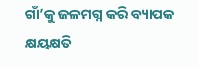ଗାଁ’କୁ ଜଳମଗ୍ନ କରି ବ୍ୟାପକ କ୍ଷୟକ୍ଷତି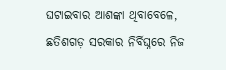ଘଟାଇବାର ଆଶଙ୍କା ଥିବାବେଳେ, ଛତିଶଗଡ଼ ସରକାର ନିର୍ବିଘ୍ନରେ ନିଜ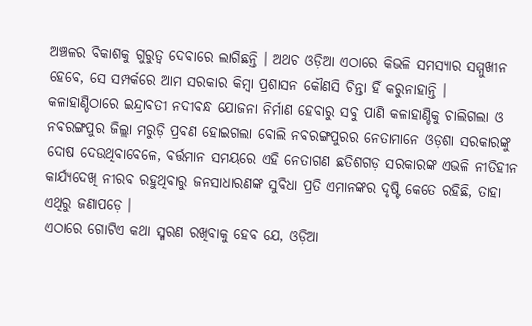ଅଞ୍ଚଳର ବିକାଶକୁ ଗୁରୁତ୍ୱ ଦେବାରେ ଲାଗିଛନ୍ତି । ଅଥଚ ଓଡ଼ିଆ ଏଠାରେ କିଭଳି ସମସ୍ୟାର ସମ୍ମୁଖୀନ ହେବେ, ସେ ସମ୍ପର୍କରେ ଆମ ସରକାର କିମ୍ବା ପ୍ରଶାସନ କୌଣସି ଚିନ୍ତା ହିଁ କରୁନାହାନ୍ତି ।
କଳାହାଣ୍ଡିଠାରେ ଇନ୍ଦ୍ରାବତୀ ନଦୀବନ୍ଧ ଯୋଜନା ନିର୍ମାଣ ହେବାରୁ ସବୁ ପାଣି କଳାହାଣ୍ଡିକୁ ଚାଲିଗଲା ଓ ନବରଙ୍ଗପୁର ଜିଲ୍ଲା ମରୁଡ଼ି ପ୍ରବଣ ହୋଇଗଲା ବୋଲି ନବରଙ୍ଗପୁରର ନେତାମାନେ ଓଡ଼ଶା ସରକାରଙ୍କୁ ଦୋଷ ଦେଉଥିବାବେଳେ, ବର୍ତ୍ତମାନ ସମୟରେ ଏହି ନେତାଗଣ ଛତିଶଗଡ଼ ସରକାରଙ୍କ ଏଭଳି ନୀତିହୀନ କାର୍ଯ୍ୟଦେଖି ନୀରବ ରହୁଥିବାରୁ ଜନସାଧାରଣଙ୍କ ସୁବିଧା ପ୍ରତି ଏମାନଙ୍କର ଦୃଷ୍ଟି କେତେ ରହିଛି, ତାହା ଏଥିରୁ ଜଣାପଡ଼େ ।
ଏଠାରେ ଗୋଟିଏ କଥା ସ୍ମରଣ ରଖିବାକୁ ହେବ ଯେ, ଓଡ଼ିଆ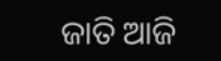ଜାତି ଆଜି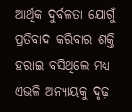ଆର୍ଥିକ ଦୁର୍ବଳତା ଯୋଗୁଁ ପ୍ରତିବାଦ କରିବାର ଶକ୍ତି ହରାଇ ବସିଥିଲେ ମଧ୍ୟ ଏଭଳି ଅନ୍ୟାୟକୁ ଦୃଢ଼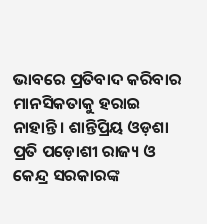ଭାବରେ ପ୍ରତିବାଦ କରିବାର ମାନସିକତାକୁ ହରାଇ ନାହାନ୍ତି । ଶାନ୍ତିପ୍ରିୟ ଓଡ଼ଶା ପ୍ରତି ପଡ଼ୋଶୀ ରାଜ୍ୟ ଓ କେନ୍ଦ୍ର ସରକାରଙ୍କ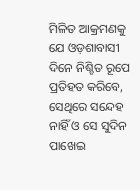ମିଳିତ ଆକ୍ରମଣକୁ ଯେ ଓଡ଼ଶାବାସୀ ଦିନେ ନିଶ୍ଚିତ ରୂପେ ପ୍ରତିହତ କରିବେ, ସେଥିରେ ସନ୍ଦେହ ନାହିଁ ଓ ସେ ସୁଦିନ ପାଖେଇ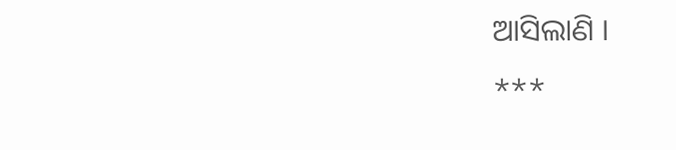ଆସିଲାଣି ।
***